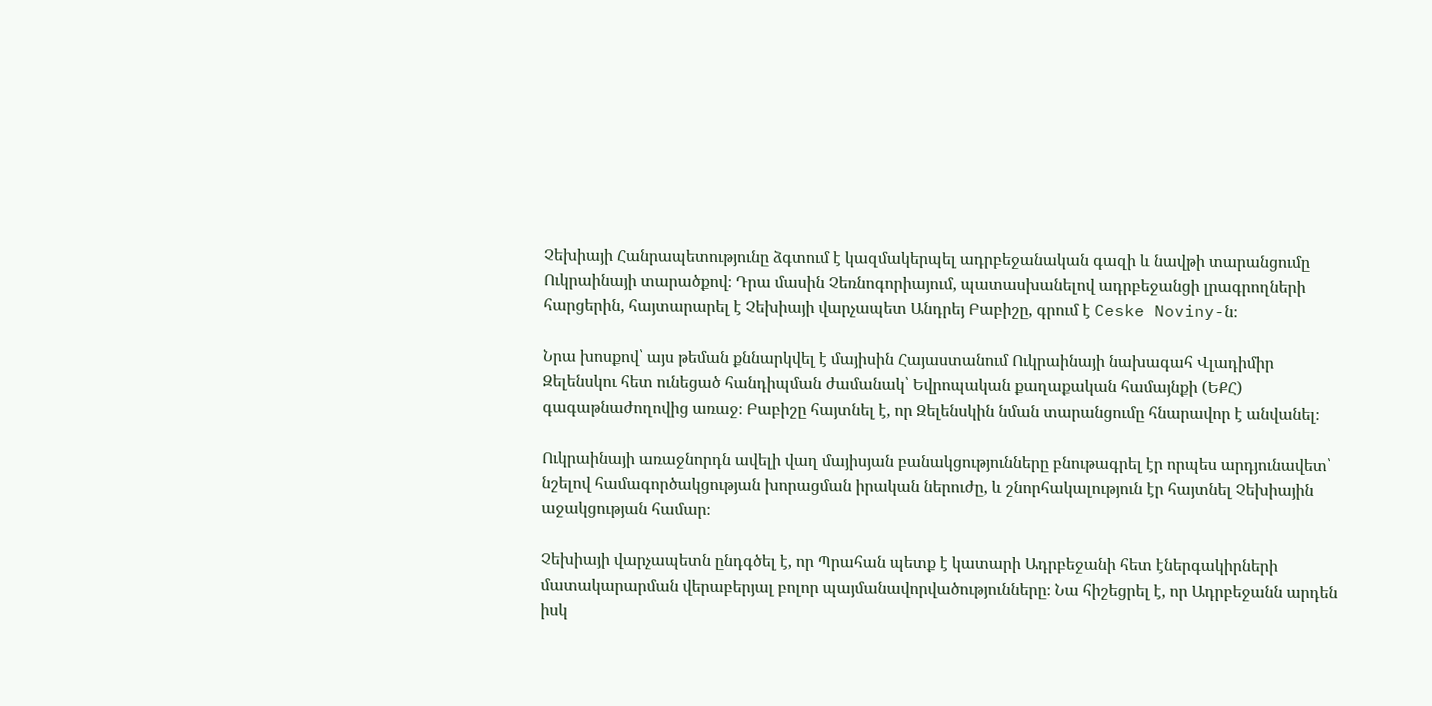Չեխիայի Հանրապետությունը ձգտում է կազմակերպել ադրբեջանական գազի և նավթի տարանցումը Ուկրաինայի տարածքով։ Դրա մասին Չեռնոգորիայում, պատասխանելով ադրբեջանցի լրագրողների հարցերին, հայտարարել է Չեխիայի վարչապետ Անդրեյ Բաբիշը, գրում է Ceske Noviny-ն։

Նրա խոսքով՝ այս թեման քննարկվել է մայիսին Հայաստանում Ուկրաինայի նախագահ Վլադիմիր Զելենսկու հետ ունեցած հանդիպման ժամանակ՝ Եվրոպական քաղաքական համայնքի (ԵՔՀ) գագաթնաժողովից առաջ։ Բաբիշը հայտնել է, որ Զելենսկին նման տարանցումը հնարավոր է անվանել։

Ուկրաինայի առաջնորդն ավելի վաղ մայիսյան բանակցությունները բնութագրել էր որպես արդյունավետ՝ նշելով համագործակցության խորացման իրական ներուժը, և շնորհակալություն էր հայտնել Չեխիային աջակցության համար։

Չեխիայի վարչապետն ընդգծել է, որ Պրահան պետք է կատարի Ադրբեջանի հետ էներգակիրների մատակարարման վերաբերյալ բոլոր պայմանավորվածությունները։ Նա հիշեցրել է, որ Ադրբեջանն արդեն իսկ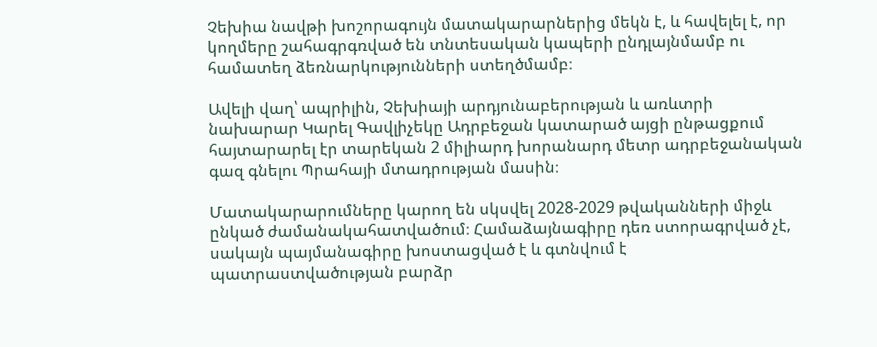Չեխիա նավթի խոշորագույն մատակարարներից մեկն է, և հավելել է, որ կողմերը շահագրգռված են տնտեսական կապերի ընդլայնմամբ ու համատեղ ձեռնարկությունների ստեղծմամբ։

Ավելի վաղ՝ ապրիլին, Չեխիայի արդյունաբերության և առևտրի նախարար Կարել Գավլիչեկը Ադրբեջան կատարած այցի ընթացքում հայտարարել էր տարեկան 2 միլիարդ խորանարդ մետր ադրբեջանական գազ գնելու Պրահայի մտադրության մասին։

Մատակարարումները կարող են սկսվել 2028-2029 թվականների միջև ընկած ժամանակահատվածում։ Համաձայնագիրը դեռ ստորագրված չէ, սակայն պայմանագիրը խոստացված է և գտնվում է պատրաստվածության բարձր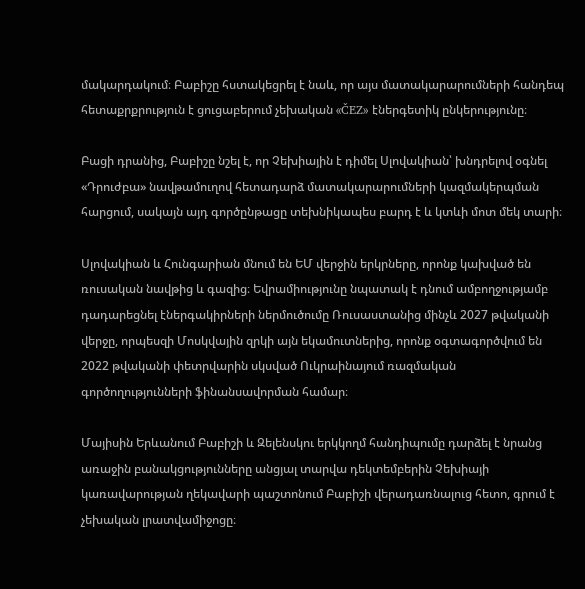մակարդակում։ Բաբիշը հստակեցրել է նաև, որ այս մատակարարումների հանդեպ հետաքրքրություն է ցուցաբերում չեխական «ČEZ» էներգետիկ ընկերությունը։

Բացի դրանից, Բաբիշը նշել է, որ Չեխիային է դիմել Սլովակիան՝ խնդրելով օգնել «Դրուժբա» նավթամուղով հետադարձ մատակարարումների կազմակերպման հարցում, սակայն այդ գործընթացը տեխնիկապես բարդ է և կտևի մոտ մեկ տարի։

Սլովակիան և Հունգարիան մնում են ԵՄ վերջին երկրները, որոնք կախված են ռուսական նավթից և գազից։ Եվրամիությունը նպատակ է դնում ամբողջությամբ դադարեցնել էներգակիրների ներմուծումը Ռուսաստանից մինչև 2027 թվականի վերջը, որպեսզի Մոսկվային զրկի այն եկամուտներից, որոնք օգտագործվում են 2022 թվականի փետրվարին սկսված Ուկրաինայում ռազմական գործողությունների ֆինանսավորման համար։

Մայիսին Երևանում Բաբիշի և Զելենսկու երկկողմ հանդիպումը դարձել է նրանց առաջին բանակցությունները անցյալ տարվա դեկտեմբերին Չեխիայի կառավարության ղեկավարի պաշտոնում Բաբիշի վերադառնալուց հետո, գրում է չեխական լրատվամիջոցը։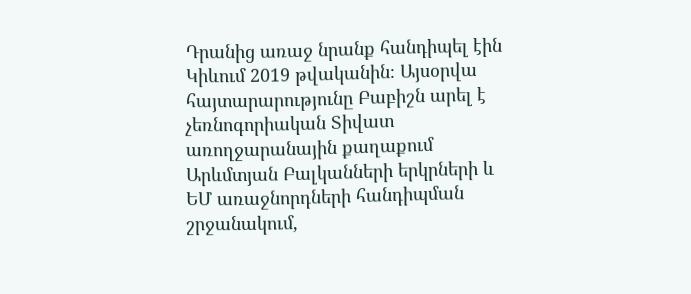Դրանից առաջ նրանք հանդիպել էին Կիևում 2019 թվականին։ Այսօրվա հայտարարությունը Բաբիշն արել է չեռնոգորիական Տիվատ առողջարանային քաղաքում Արևմտյան Բալկանների երկրների և ԵՄ առաջնորդների հանդիպման շրջանակում,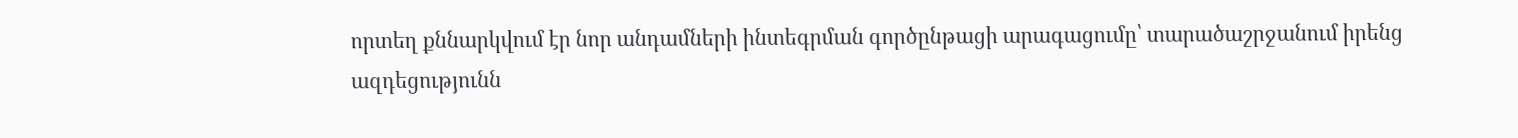որտեղ քննարկվում էր նոր անդամների ինտեգրման գործընթացի արագացումը՝ տարածաշրջանում իրենց ազդեցությունն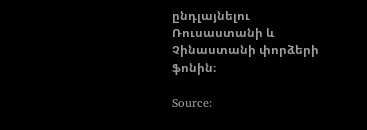ընդլայնելու Ռուսաստանի և Չինաստանի փորձերի ֆոնին։

Source: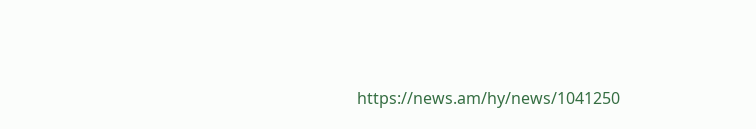https://news.am/hy/news/1041250